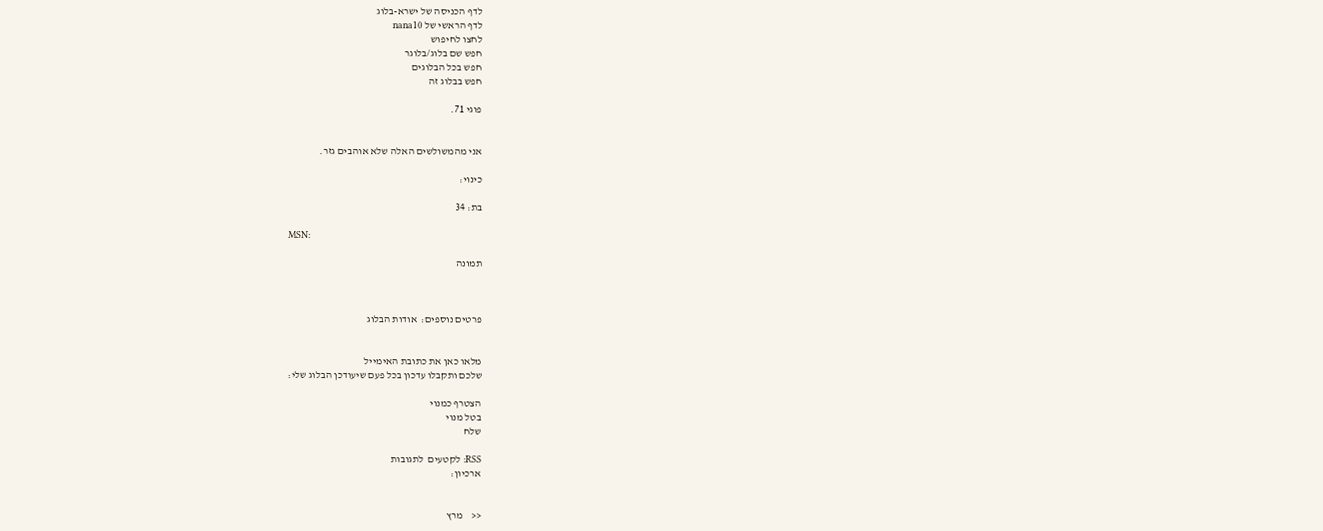לדף הכניסה של ישרא-בלוג
לדף הראשי של nana10
לחצו לחיפוש
חפש שם בלוג/בלוגר
חפש בכל הבלוגים
חפש בבלוג זה

פוגי 71.


אני מהמשולשים האלה שלא אוהבים גזר.

כינוי:

בת: 34

MSN:

תמונה



פרטים נוספים:  אודות הבלוג


מלאו כאן את כתובת האימייל
שלכם ותקבלו עדכון בכל פעם שיעודכן הבלוג שלי:

הצטרף כמנוי
בטל מנוי
שלח

RSS: לקטעים  לתגובות
ארכיון:


<<    מרץ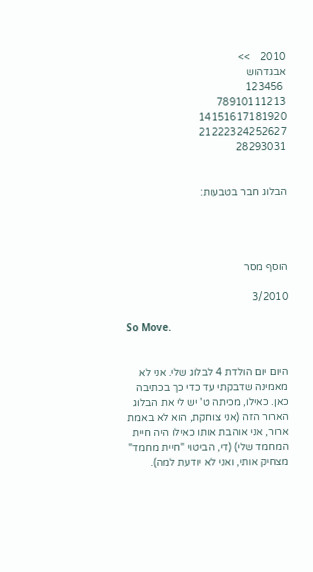2010    >>
אבגדהוש
 123456
78910111213
14151617181920
21222324252627
28293031


הבלוג חבר בטבעות:




הוסף מסר

3/2010

So Move.


היום יום הולדת 4 לבלוג שלי. אני לא מאמינה שדבקתי עד כדי כך בכתיבה כאן. כאילו, מכיתה ט' יש לי את הבלוג הארור הזה (אני צוחקת, הוא לא באמת ארור, אני אוהבת אותו כאילו היה חיית המחמד שלי) (די, הביטוי "חיית מחמד" מצחיק אותי, ואני לא יודעת למה).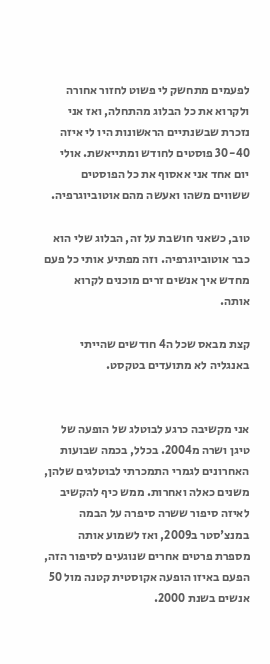לפעמים מתחשק לי פשוט לחזור אחורה ולקרוא את כל הבלוג מהתחלה, ואז אני נזכרת שבשנתיים הראשונות היו לי איזה 30-40 פוסטים לחודש ומתייאשת. אולי יום אחד אני אאסוף את כל הפוסטים ששווים משהו ואעשה מהם אוטוביוגרפיה.

טוב, כשאני חושבת על זה, הבלוג שלי הוא כבר אוטוביוגרפיה. וזה מפתיע אותי כל פעם מחדש איך אנשים זרים מוכנים לקרוא אותה.

קצת מבאס שכל ה4 חודשים שהייתי באנגליה לא מתועדים בטקסט.


אני מקשיבה כרגע לבוטלג של הופעה של טיגן ושרה מ2004. בכלל, בכמה שבועות האחרונים לגמרי התמכרתי לבוטלגים שלהן, משנים כאלה ואחרות. ממש כיף להקשיב לאיזה סיפור ששרה סיפרה על הבמה במנצ'סטר ב2009, ואז לשמוע אותה מספרת פרטים אחרים שנוגעים לסיפור הזה, הפעם באיזו הופעה אקוסטית קטנה מול 50 אנשים בשנת 2000.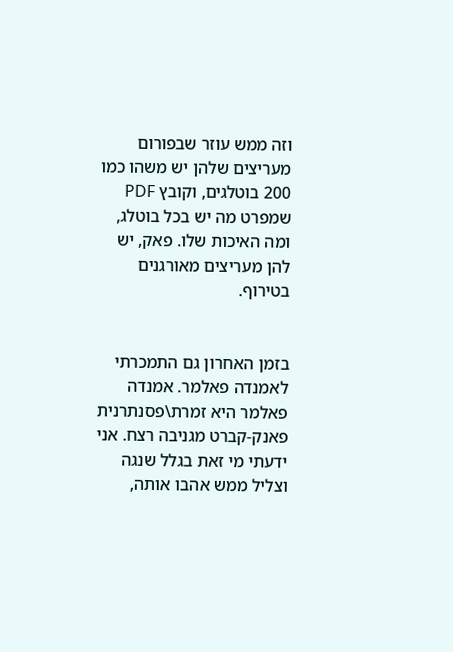וזה ממש עוזר שבפורום מעריצים שלהן יש משהו כמו 200 בוטלגים, וקובץ PDF שמפרט מה יש בכל בוטלג, ומה האיכות שלו. פאק, יש להן מעריצים מאורגנים בטירוף.


בזמן האחרון גם התמכרתי לאמנדה פאלמר. אמנדה פאלמר היא זמרת\פסנתרנית פאנק-קברט מגניבה רצח. אני ידעתי מי זאת בגלל שנגה וצליל ממש אהבו אותה,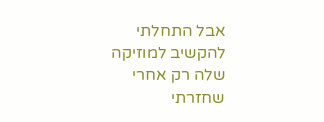אבל התחלתי להקשיב למוזיקה שלה רק אחרי שחזרתי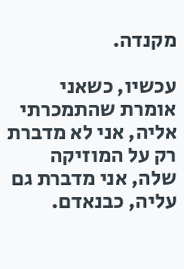מקנדה.

עכשיו, כשאני אומרת שהתמכרתי אליה, אני לא מדברת רק על המוזיקה שלה, אני מדברת גם עליה, כבנאדם.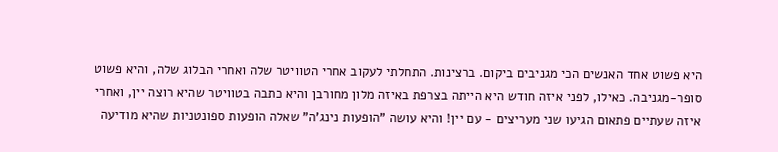היא פשוט אחד האנשים הכי מגניבים ביקום. ברצינות. התחלתי לעקוב אחרי הטוויטר שלה ואחרי הבלוג שלה, והיא פשוט סופר-מגניבה. כאילו, לפני איזה חודש היא הייתה בצרפת באיזה מלון מחורבן והיא כתבה בטוויטר שהיא רוצה יין, ואחרי איזה שעתיים פתאום הגיעו שני מעריצים - עם יין! והיא עושה "הופעות נינג'ה" שאלה הופעות ספונטניות שהיא מודיעה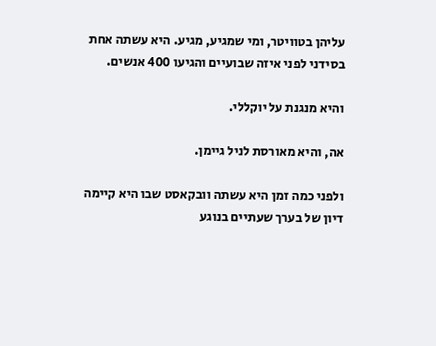עליהן בטוויטר, ומי שמגיע, מגיע. היא עשתה אחת בסידני לפני איזה שבועיים והגיעו 400 אנשים.

והיא מנגנת על יוקללי.

אה, והיא מאורסת לניל גיימן.

ולפני כמה זמן היא עשתה וובקאסט שבו היא קיימה דיון של בערך שעתיים בנוגע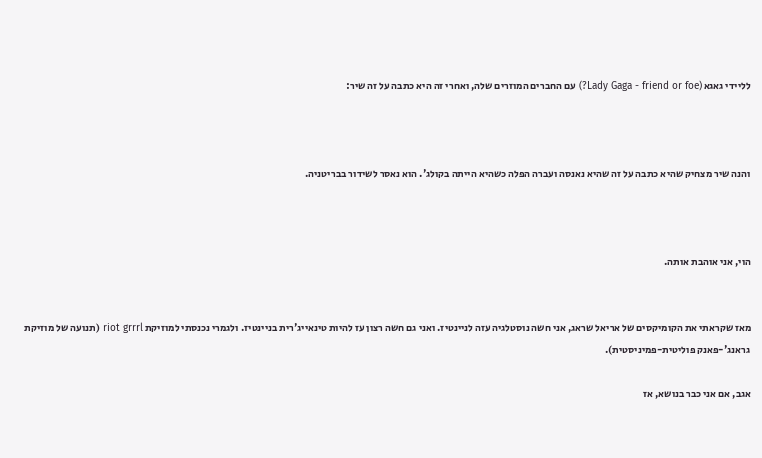לליידי גאגא (Lady Gaga - friend or foe?) עם החברים המוזרים שלה, ואחרי זה היא כתבה על זה שיר:



והנה שיר מצחיק שהיא כתבה על זה שהיא נאנסה ועברה הפלה כשהיא הייתה בקולג'. הוא נאסר לשידור בבריטניה.



הוי, אני אוהבת אותה.


מאז שקראתי את הקומיקסים של אריאל שראג, אני חשה נוסטלגיה עזה לניינטיז. ואני גם חשה רצון עז להיות טינאייג'רית בניינטיז. ולגמרי נכנסתי למוזיקת riot grrrl (תנועה של מוזיקת גראנג'-פאנק פוליטית-פמיניסטית).

אגב, אם אני כבר בנושא, אז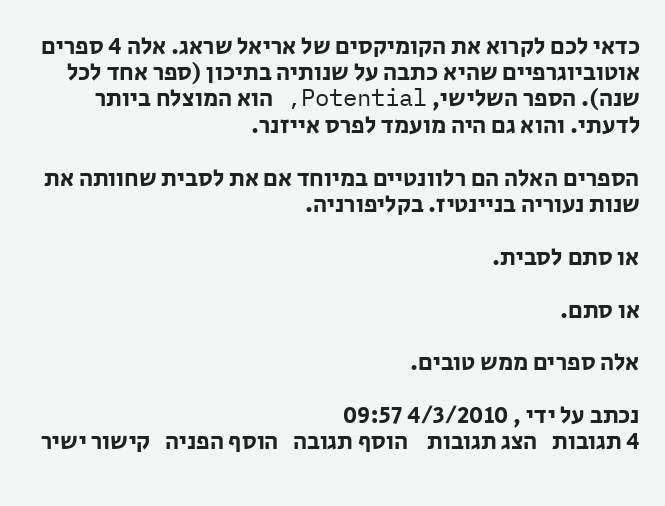כדאי לכם לקרוא את הקומיקסים של אריאל שראג. אלה 4 ספרים אוטוביוגרפיים שהיא כתבה על שנותיה בתיכון (ספר אחד לכל שנה). הספר השלישי, Potential, הוא המוצלח ביותר לדעתי. והוא גם היה מועמד לפרס אייזנר.

הספרים האלה הם רלוונטיים במיוחד אם את לסבית שחוותה את שנות נעוריה בניינטיז. בקליפורניה.

או סתם לסבית.

או סתם.

אלה ספרים ממש טובים.

נכתב על ידי , 4/3/2010 09:57
4 תגובות   הצג תגובות    הוסף תגובה   הוסף הפניה   קישור ישיר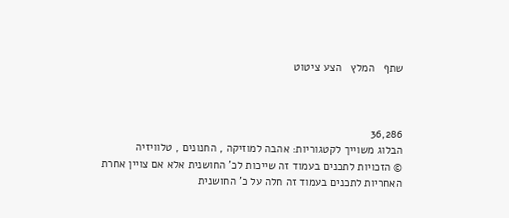שתף   המלץ   הצע ציטוט



36,286
הבלוג משוייך לקטגוריות: אהבה למוזיקה , החנונים , טלוויזיה
© הזכויות לתכנים בעמוד זה שייכות לכ' החושנית אלא אם צויין אחרת
האחריות לתכנים בעמוד זה חלה על כ' החושנית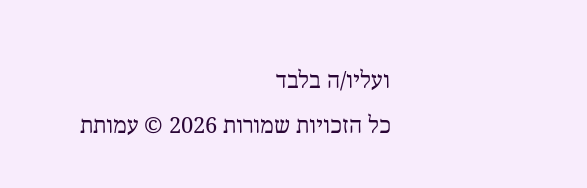ועליו/ה בלבד
כל הזכויות שמורות 2026 © עמותת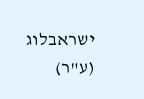ישראבלוג (ע"ר)